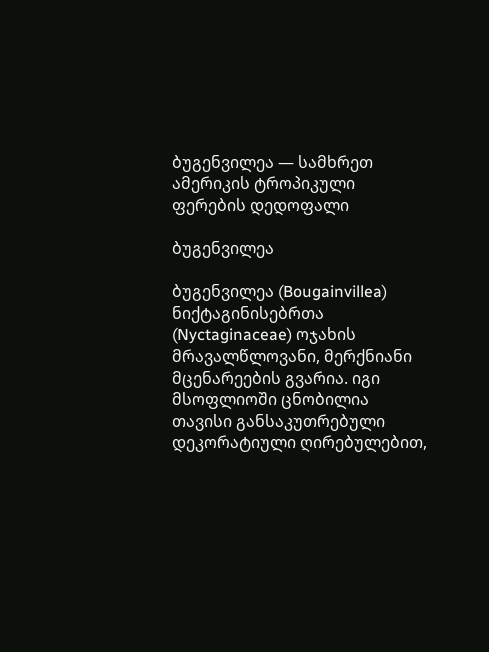ბუგენვილეა — სამხრეთ ამერიკის ტროპიკული ფერების დედოფალი

ბუგენვილეა

ბუგენვილეა (Bougainvillea) ნიქტაგინისებრთა (Nyctaginaceae) ოჯახის მრავალწლოვანი, მერქნიანი მცენარეების გვარია. იგი მსოფლიოში ცნობილია თავისი განსაკუთრებული დეკორატიული ღირებულებით,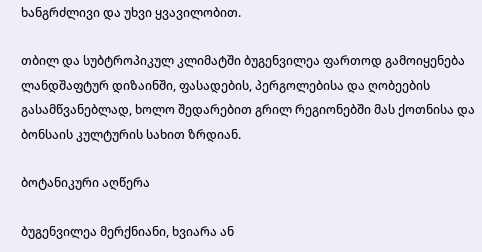ხანგრძლივი და უხვი ყვავილობით.

თბილ და სუბტროპიკულ კლიმატში ბუგენვილეა ფართოდ გამოიყენება ლანდშაფტურ დიზაინში, ფასადების, პერგოლებისა და ღობეების გასამწვანებლად, ხოლო შედარებით გრილ რეგიონებში მას ქოთნისა და ბონსაის კულტურის სახით ზრდიან.

ბოტანიკური აღწერა

ბუგენვილეა მერქნიანი, ხვიარა ან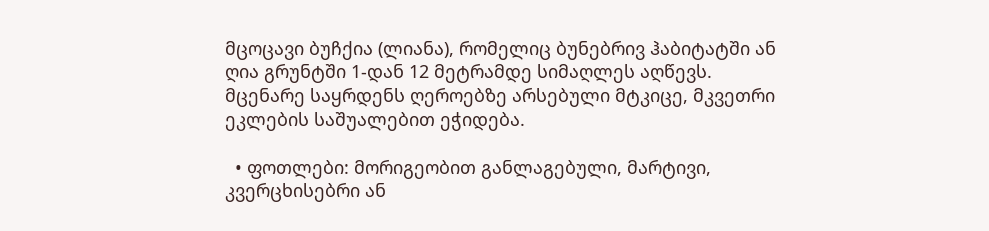მცოცავი ბუჩქია (ლიანა), რომელიც ბუნებრივ ჰაბიტატში ან ღია გრუნტში 1-დან 12 მეტრამდე სიმაღლეს აღწევს. მცენარე საყრდენს ღეროებზე არსებული მტკიცე, მკვეთრი ეკლების საშუალებით ეჭიდება.

  • ფოთლები: მორიგეობით განლაგებული, მარტივი, კვერცხისებრი ან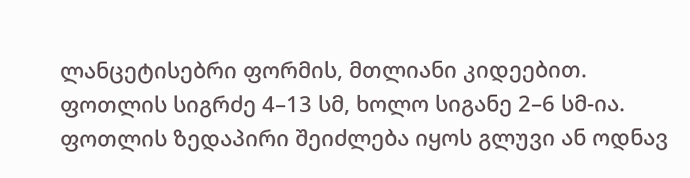ლანცეტისებრი ფორმის, მთლიანი კიდეებით. ფოთლის სიგრძე 4–13 სმ, ხოლო სიგანე 2–6 სმ-ია. ფოთლის ზედაპირი შეიძლება იყოს გლუვი ან ოდნავ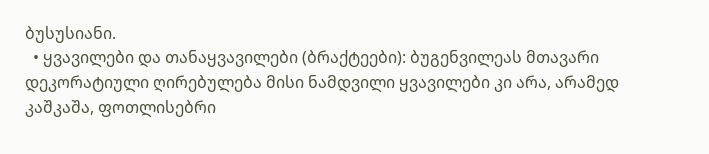ბუსუსიანი.
  • ყვავილები და თანაყვავილები (ბრაქტეები): ბუგენვილეას მთავარი დეკორატიული ღირებულება მისი ნამდვილი ყვავილები კი არა, არამედ კაშკაშა, ფოთლისებრი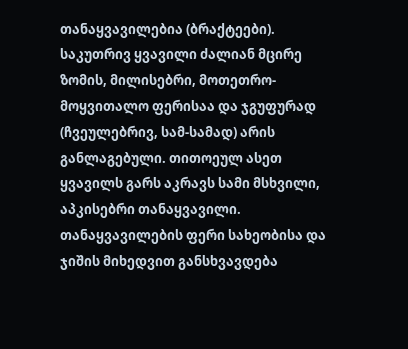თანაყვავილებია (ბრაქტეები). საკუთრივ ყვავილი ძალიან მცირე ზომის, მილისებრი, მოთეთრო-მოყვითალო ფერისაა და ჯგუფურად (ჩვეულებრივ, სამ-სამად) არის განლაგებული. თითოეულ ასეთ ყვავილს გარს აკრავს სამი მსხვილი, აპკისებრი თანაყვავილი. თანაყვავილების ფერი სახეობისა და ჯიშის მიხედვით განსხვავდება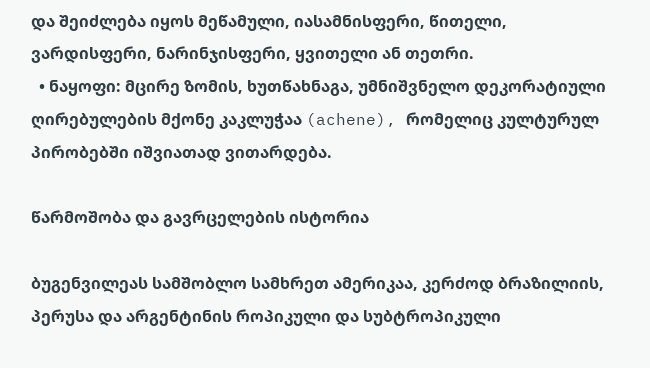და შეიძლება იყოს მეწამული, იასამნისფერი, წითელი, ვარდისფერი, ნარინჯისფერი, ყვითელი ან თეთრი.
  • ნაყოფი: მცირე ზომის, ხუთწახნაგა, უმნიშვნელო დეკორატიული ღირებულების მქონე კაკლუჭაა (achene), რომელიც კულტურულ პირობებში იშვიათად ვითარდება.

წარმოშობა და გავრცელების ისტორია

ბუგენვილეას სამშობლო სამხრეთ ამერიკაა, კერძოდ ბრაზილიის, პერუსა და არგენტინის როპიკული და სუბტროპიკული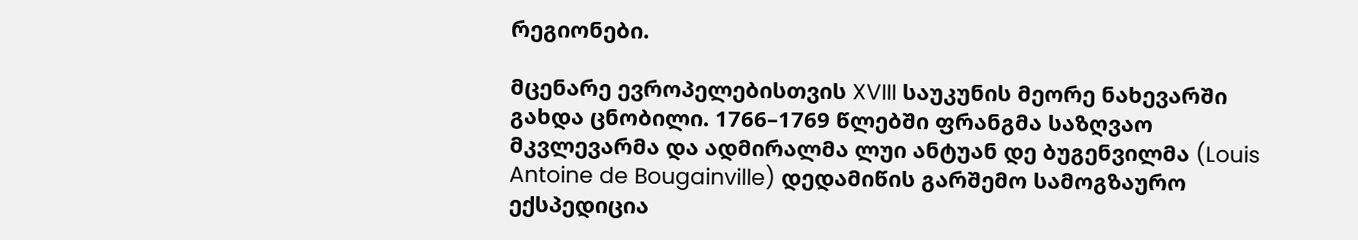რეგიონები.

მცენარე ევროპელებისთვის XVIII საუკუნის მეორე ნახევარში გახდა ცნობილი. 1766–1769 წლებში ფრანგმა საზღვაო მკვლევარმა და ადმირალმა ლუი ანტუან დე ბუგენვილმა (Louis Antoine de Bougainville) დედამიწის გარშემო სამოგზაურო ექსპედიცია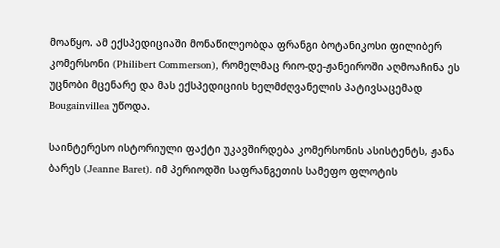მოაწყო. ამ ექსპედიციაში მონაწილეობდა ფრანგი ბოტანიკოსი ფილიბერ კომერსონი (Philibert Commerson), რომელმაც რიო-დე-ჟანეიროში აღმოაჩინა ეს უცნობი მცენარე და მას ექსპედიციის ხელმძღვანელის პატივსაცემად Bougainvillea უწოდა.

საინტერესო ისტორიული ფაქტი უკავშირდება კომერსონის ასისტენტს, ჟანა ბარეს (Jeanne Baret). იმ პერიოდში საფრანგეთის სამეფო ფლოტის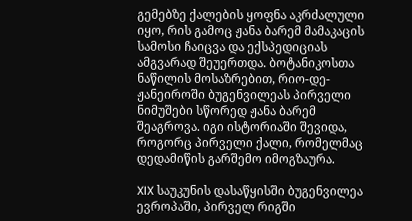გემებზე ქალების ყოფნა აკრძალული იყო, რის გამოც ჟანა ბარემ მამაკაცის სამოსი ჩაიცვა და ექსპედიციას ამგვარად შეუერთდა. ბოტანიკოსთა ნაწილის მოსაზრებით, რიო-დე-ჟანეიროში ბუგენვილეას პირველი ნიმუშები სწორედ ჟანა ბარემ შეაგროვა. იგი ისტორიაში შევიდა, როგორც პირველი ქალი, რომელმაც დედამიწის გარშემო იმოგზაურა.

XIX საუკუნის დასაწყისში ბუგენვილეა ევროპაში, პირველ რიგში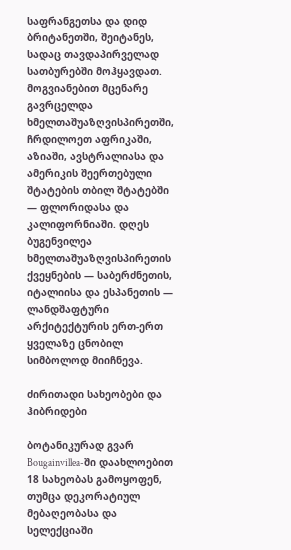საფრანგეთსა და დიდ ბრიტანეთში, შეიტანეს, სადაც თავდაპირველად სათბურებში მოჰყავდათ. მოგვიანებით მცენარე გავრცელდა ხმელთაშუაზღვისპირეთში, ჩრდილოეთ აფრიკაში, აზიაში, ავსტრალიასა და ამერიკის შეერთებული შტატების თბილ შტატებში — ფლორიდასა და კალიფორნიაში. დღეს ბუგენვილეა ხმელთაშუაზღვისპირეთის ქვეყნების — საბერძნეთის, იტალიისა და ესპანეთის — ლანდშაფტური არქიტექტურის ერთ-ერთ ყველაზე ცნობილ სიმბოლოდ მიიჩნევა.

ძირითადი სახეობები და ჰიბრიდები

ბოტანიკურად გვარ Bougainvillea-ში დაახლოებით 18 სახეობას გამოყოფენ, თუმცა დეკორატიულ მებაღეობასა და სელექციაში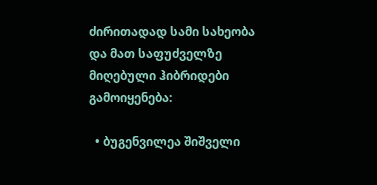ძირითადად სამი სახეობა და მათ საფუძველზე მიღებული ჰიბრიდები გამოიყენება:

  • ბუგენვილეა შიშველი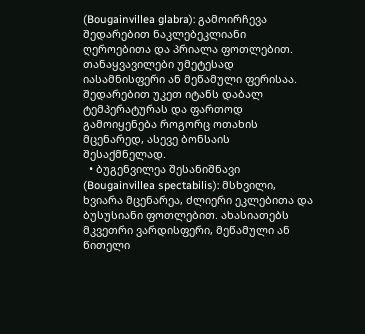(Bougainvillea glabra): გამოირჩევა შედარებით ნაკლებეკლიანი ღეროებითა და პრიალა ფოთლებით. თანაყვავილები უმეტესად იასამნისფერი ან მეწამული ფერისაა. შედარებით უკეთ იტანს დაბალ ტემპერატურას და ფართოდ გამოიყენება როგორც ოთახის მცენარედ, ასევე ბონსაის შესაქმნელად.
  • ბუგენვილეა შესანიშნავი (Bougainvillea spectabilis): მსხვილი, ხვიარა მცენარეა, ძლიერი ეკლებითა და ბუსუსიანი ფოთლებით. ახასიათებს მკვეთრი ვარდისფერი, მეწამული ან წითელი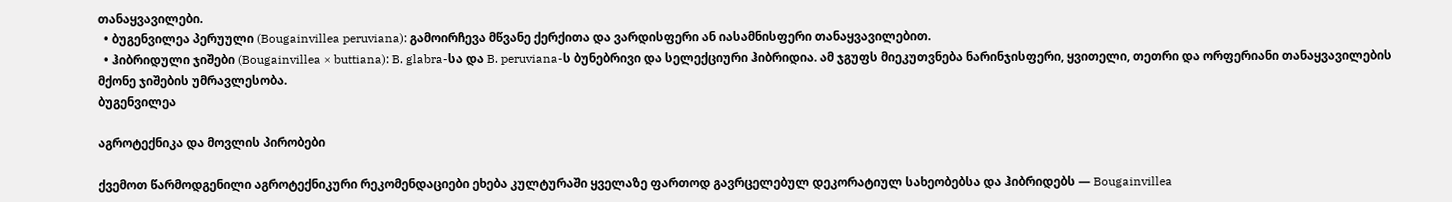თანაყვავილები.
  • ბუგენვილეა პერუული (Bougainvillea peruviana): გამოირჩევა მწვანე ქერქითა და ვარდისფერი ან იასამნისფერი თანაყვავილებით.
  • ჰიბრიდული ჯიშები (Bougainvillea × buttiana): B. glabra-სა და B. peruviana-ს ბუნებრივი და სელექციური ჰიბრიდია. ამ ჯგუფს მიეკუთვნება ნარინჯისფერი, ყვითელი, თეთრი და ორფერიანი თანაყვავილების მქონე ჯიშების უმრავლესობა.
ბუგენვილეა

აგროტექნიკა და მოვლის პირობები

ქვემოთ წარმოდგენილი აგროტექნიკური რეკომენდაციები ეხება კულტურაში ყველაზე ფართოდ გავრცელებულ დეკორატიულ სახეობებსა და ჰიბრიდებს — Bougainvillea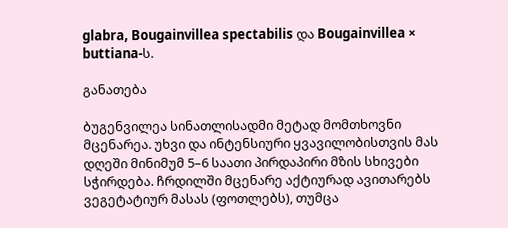glabra, Bougainvillea spectabilis და Bougainvillea × buttiana-ს.

განათება

ბუგენვილეა სინათლისადმი მეტად მომთხოვნი მცენარეა. უხვი და ინტენსიური ყვავილობისთვის მას დღეში მინიმუმ 5–6 საათი პირდაპირი მზის სხივები სჭირდება. ჩრდილში მცენარე აქტიურად ავითარებს ვეგეტატიურ მასას (ფოთლებს), თუმცა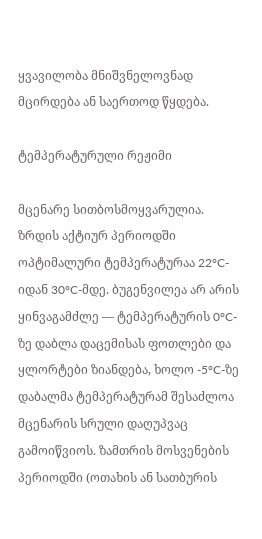ყვავილობა მნიშვნელოვნად მცირდება ან საერთოდ წყდება.

ტემპერატურული რეჟიმი

მცენარე სითბოსმოყვარულია. ზრდის აქტიურ პერიოდში ოპტიმალური ტემპერატურაა 22°C-იდან 30°C-მდე. ბუგენვილეა არ არის ყინვაგამძლე — ტემპერატურის 0°C-ზე დაბლა დაცემისას ფოთლები და ყლორტები ზიანდება, ხოლო -5°C-ზე დაბალმა ტემპერატურამ შესაძლოა მცენარის სრული დაღუპვაც გამოიწვიოს. ზამთრის მოსვენების პერიოდში (ოთახის ან სათბურის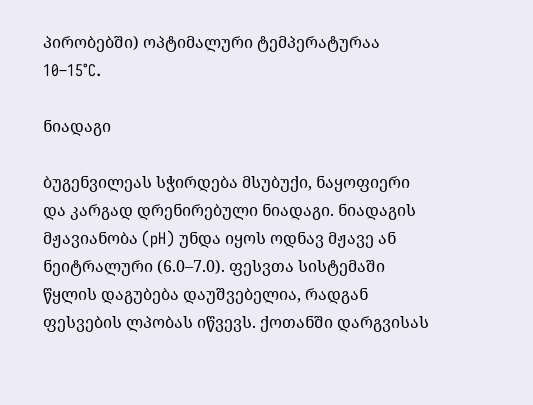პირობებში) ოპტიმალური ტემპერატურაა 10–15°C.

ნიადაგი

ბუგენვილეას სჭირდება მსუბუქი, ნაყოფიერი და კარგად დრენირებული ნიადაგი. ნიადაგის მჟავიანობა (pH) უნდა იყოს ოდნავ მჟავე ან ნეიტრალური (6.0–7.0). ფესვთა სისტემაში წყლის დაგუბება დაუშვებელია, რადგან ფესვების ლპობას იწვევს. ქოთანში დარგვისას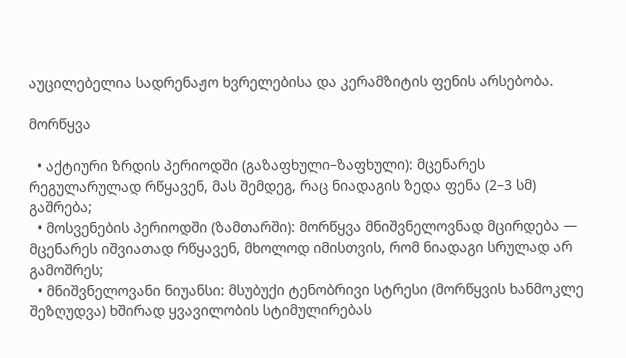აუცილებელია სადრენაჟო ხვრელებისა და კერამზიტის ფენის არსებობა.

მორწყვა

  • აქტიური ზრდის პერიოდში (გაზაფხული–ზაფხული): მცენარეს რეგულარულად რწყავენ, მას შემდეგ, რაც ნიადაგის ზედა ფენა (2–3 სმ) გაშრება;
  • მოსვენების პერიოდში (ზამთარში): მორწყვა მნიშვნელოვნად მცირდება — მცენარეს იშვიათად რწყავენ, მხოლოდ იმისთვის, რომ ნიადაგი სრულად არ გამოშრეს;
  • მნიშვნელოვანი ნიუანსი: მსუბუქი ტენობრივი სტრესი (მორწყვის ხანმოკლე შეზღუდვა) ხშირად ყვავილობის სტიმულირებას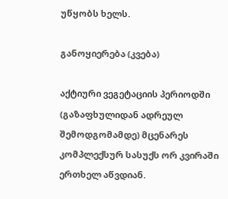უწყობს ხელს.

განოყიერება (კვება)

აქტიური ვეგეტაციის პერიოდში (გაზაფხულიდან ადრეულ შემოდგომამდე) მცენარეს კომპლექსურ სასუქს ორ კვირაში ერთხელ აწვდიან.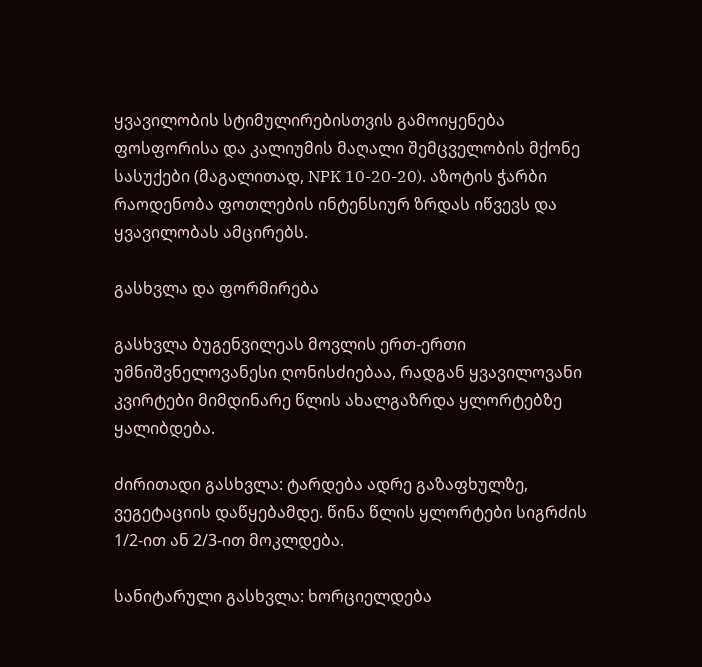ყვავილობის სტიმულირებისთვის გამოიყენება ფოსფორისა და კალიუმის მაღალი შემცველობის მქონე სასუქები (მაგალითად, NPK 10-20-20). აზოტის ჭარბი რაოდენობა ფოთლების ინტენსიურ ზრდას იწვევს და ყვავილობას ამცირებს.

გასხვლა და ფორმირება

გასხვლა ბუგენვილეას მოვლის ერთ-ერთი უმნიშვნელოვანესი ღონისძიებაა, რადგან ყვავილოვანი კვირტები მიმდინარე წლის ახალგაზრდა ყლორტებზე ყალიბდება.

ძირითადი გასხვლა: ტარდება ადრე გაზაფხულზე, ვეგეტაციის დაწყებამდე. წინა წლის ყლორტები სიგრძის 1/2-ით ან 2/3-ით მოკლდება.

სანიტარული გასხვლა: ხორციელდება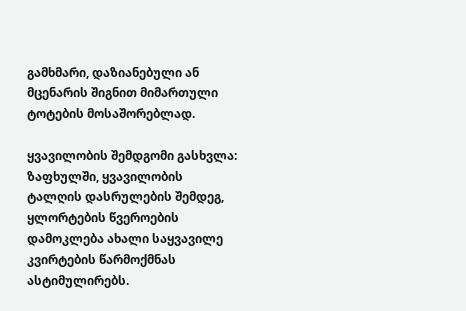გამხმარი, დაზიანებული ან მცენარის შიგნით მიმართული ტოტების მოსაშორებლად.

ყვავილობის შემდგომი გასხვლა: ზაფხულში, ყვავილობის ტალღის დასრულების შემდეგ, ყლორტების წვეროების დამოკლება ახალი საყვავილე კვირტების წარმოქმნას ასტიმულირებს.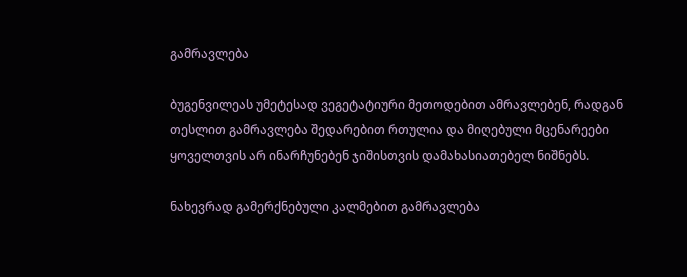გამრავლება

ბუგენვილეას უმეტესად ვეგეტატიური მეთოდებით ამრავლებენ, რადგან თესლით გამრავლება შედარებით რთულია და მიღებული მცენარეები ყოველთვის არ ინარჩუნებენ ჯიშისთვის დამახასიათებელ ნიშნებს.

ნახევრად გამერქნებული კალმებით გამრავლება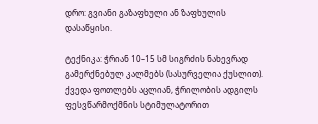დრო: გვიანი გაზაფხული ან ზაფხულის დასაწყისი.

ტექნიკა: ჭრიან 10–15 სმ სიგრძის ნახევრად გამერქნებულ კალმებს (სასურველია ქუსლით). ქვედა ფოთლებს აცლიან, ჭრილობის ადგილს ფესვწარმოქმნის სტიმულატორით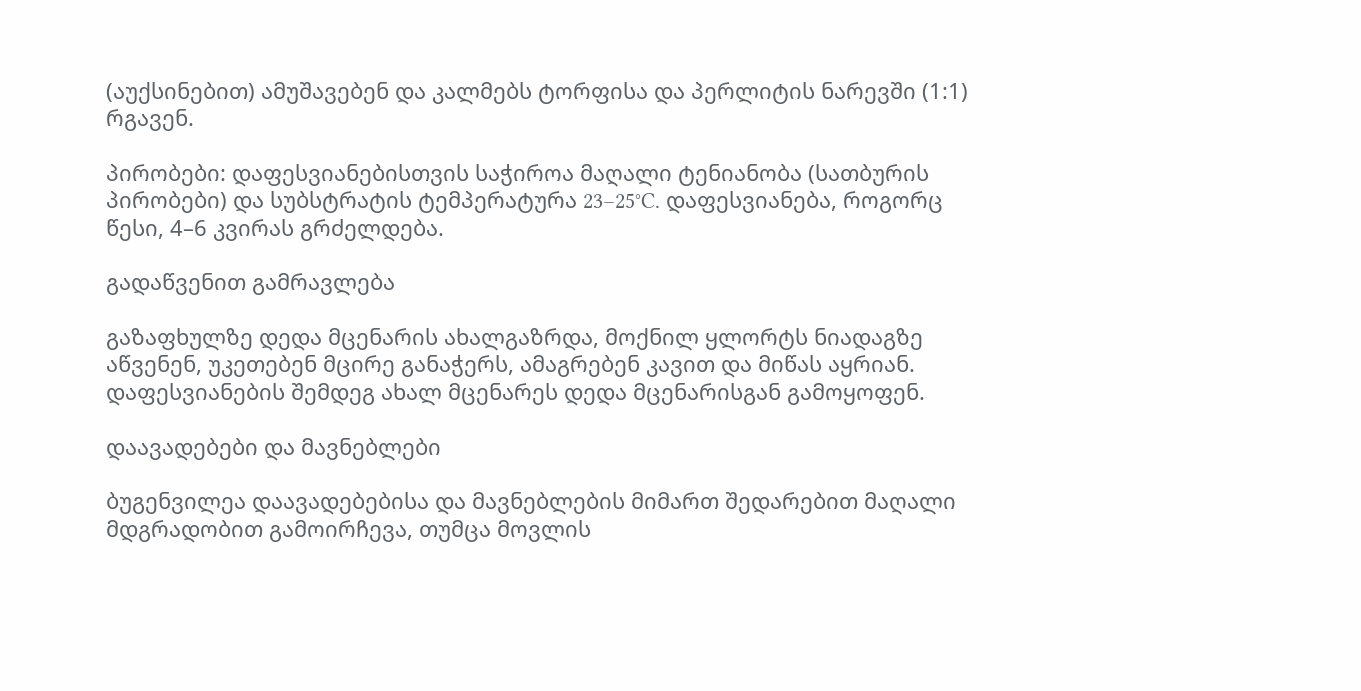(აუქსინებით) ამუშავებენ და კალმებს ტორფისა და პერლიტის ნარევში (1:1) რგავენ.

პირობები: დაფესვიანებისთვის საჭიროა მაღალი ტენიანობა (სათბურის პირობები) და სუბსტრატის ტემპერატურა 23–25°C. დაფესვიანება, როგორც წესი, 4–6 კვირას გრძელდება.

გადაწვენით გამრავლება

გაზაფხულზე დედა მცენარის ახალგაზრდა, მოქნილ ყლორტს ნიადაგზე აწვენენ, უკეთებენ მცირე განაჭერს, ამაგრებენ კავით და მიწას აყრიან. დაფესვიანების შემდეგ ახალ მცენარეს დედა მცენარისგან გამოყოფენ.

დაავადებები და მავნებლები

ბუგენვილეა დაავადებებისა და მავნებლების მიმართ შედარებით მაღალი მდგრადობით გამოირჩევა, თუმცა მოვლის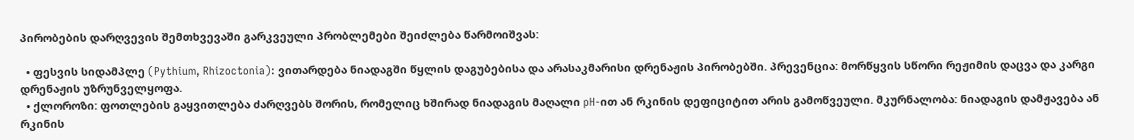პირობების დარღვევის შემთხვევაში გარკვეული პრობლემები შეიძლება წარმოიშვას:

  • ფესვის სიდამპლე (Pythium, Rhizoctonia): ვითარდება ნიადაგში წყლის დაგუბებისა და არასაკმარისი დრენაჟის პირობებში. პრევენცია: მორწყვის სწორი რეჟიმის დაცვა და კარგი დრენაჟის უზრუნველყოფა.
  • ქლოროზი: ფოთლების გაყვითლება ძარღვებს შორის, რომელიც ხშირად ნიადაგის მაღალი pH-ით ან რკინის დეფიციტით არის გამოწვეული. მკურნალობა: ნიადაგის დამჟავება ან რკინის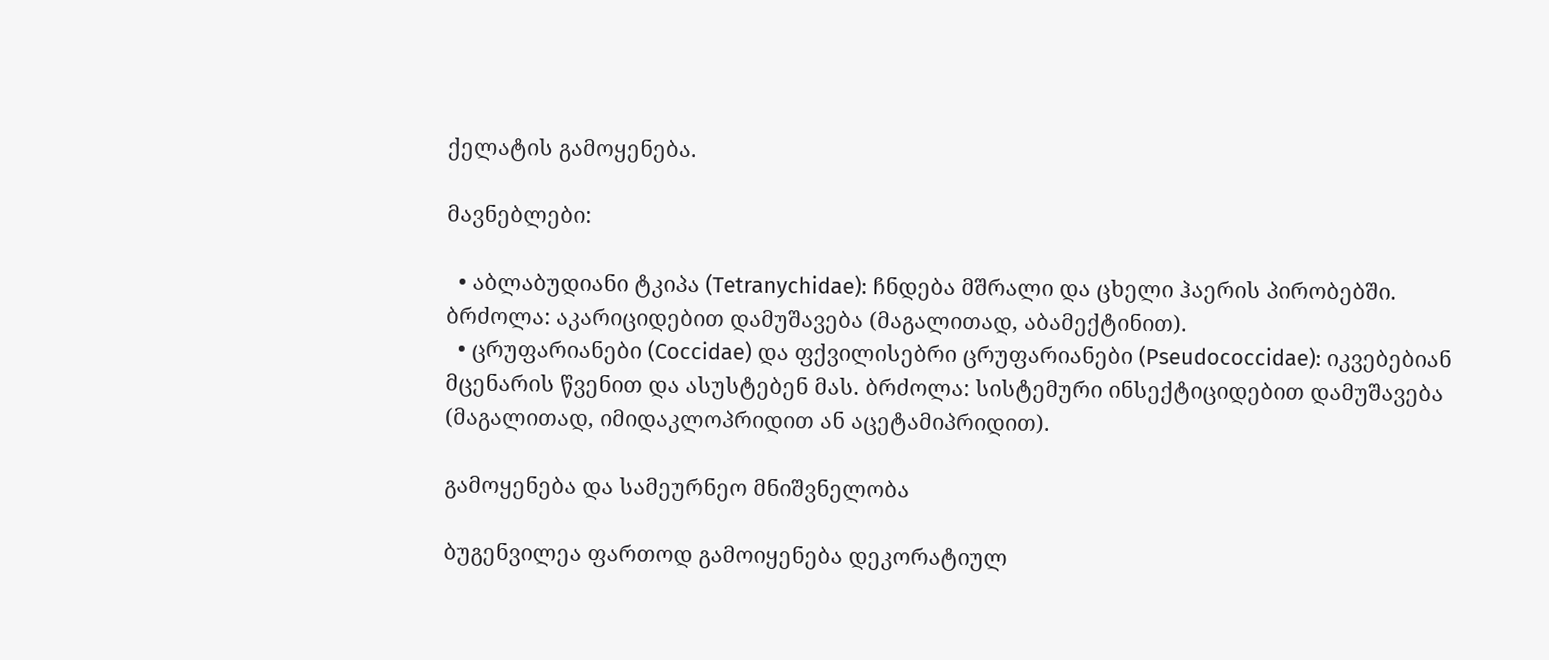ქელატის გამოყენება.

მავნებლები:

  • აბლაბუდიანი ტკიპა (Tetranychidae): ჩნდება მშრალი და ცხელი ჰაერის პირობებში. ბრძოლა: აკარიციდებით დამუშავება (მაგალითად, აბამექტინით).
  • ცრუფარიანები (Coccidae) და ფქვილისებრი ცრუფარიანები (Pseudococcidae): იკვებებიან მცენარის წვენით და ასუსტებენ მას. ბრძოლა: სისტემური ინსექტიციდებით დამუშავება (მაგალითად, იმიდაკლოპრიდით ან აცეტამიპრიდით).

გამოყენება და სამეურნეო მნიშვნელობა

ბუგენვილეა ფართოდ გამოიყენება დეკორატიულ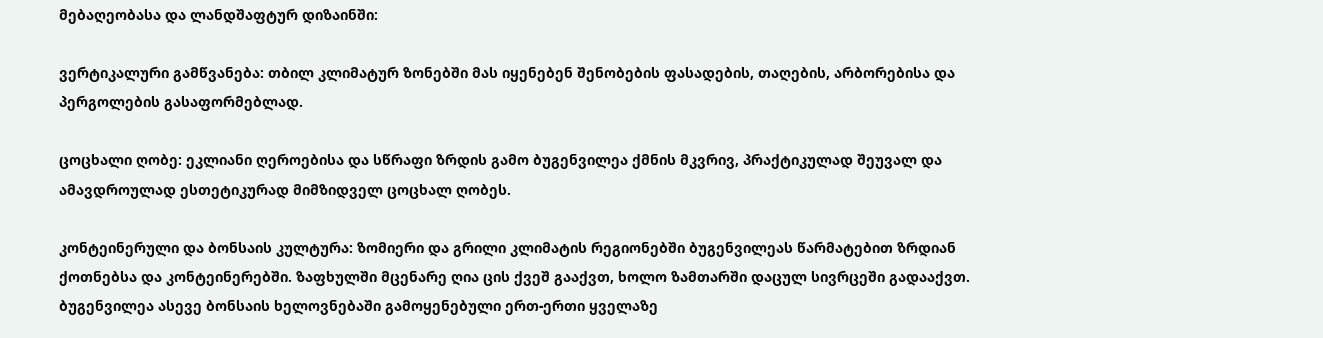მებაღეობასა და ლანდშაფტურ დიზაინში:

ვერტიკალური გამწვანება: თბილ კლიმატურ ზონებში მას იყენებენ შენობების ფასადების, თაღების, არბორებისა და პერგოლების გასაფორმებლად.

ცოცხალი ღობე: ეკლიანი ღეროებისა და სწრაფი ზრდის გამო ბუგენვილეა ქმნის მკვრივ, პრაქტიკულად შეუვალ და ამავდროულად ესთეტიკურად მიმზიდველ ცოცხალ ღობეს.

კონტეინერული და ბონსაის კულტურა: ზომიერი და გრილი კლიმატის რეგიონებში ბუგენვილეას წარმატებით ზრდიან ქოთნებსა და კონტეინერებში. ზაფხულში მცენარე ღია ცის ქვეშ გააქვთ, ხოლო ზამთარში დაცულ სივრცეში გადააქვთ. ბუგენვილეა ასევე ბონსაის ხელოვნებაში გამოყენებული ერთ-ერთი ყველაზე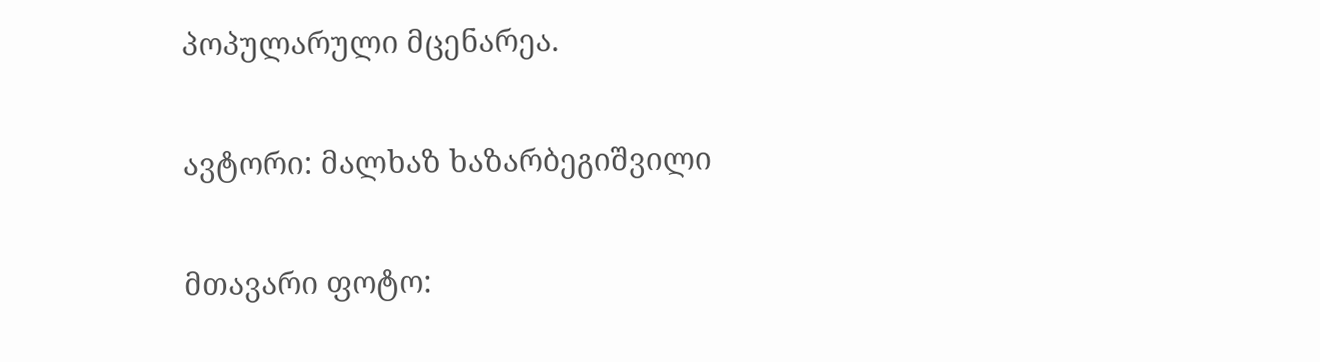პოპულარული მცენარეა.

ავტორი: მალხაზ ხაზარბეგიშვილი

მთავარი ფოტო: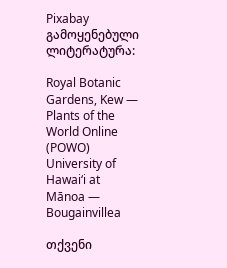Pixabay
გამოყენებული ლიტერატურა:

Royal Botanic Gardens, Kew — Plants of the World Online (POWO)
University of Hawaiʻi at Mānoa — Bougainvillea

თქვენი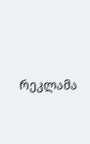რეკლამა